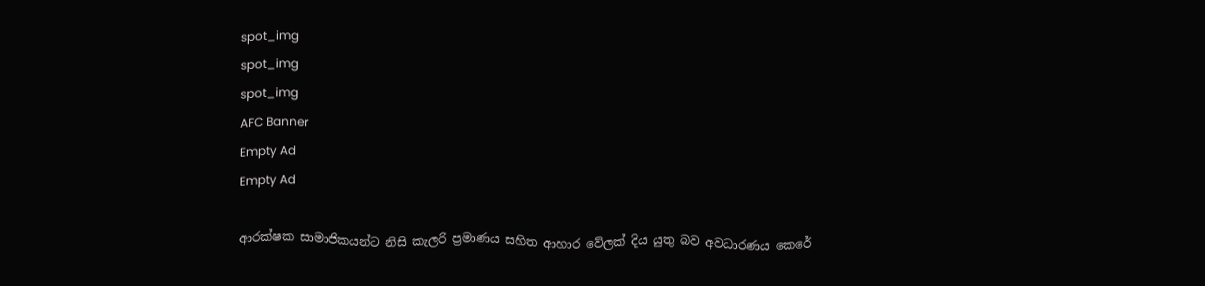spot_img
spot_img
spot_img
AFC Banner
Empty Ad
Empty Ad

ආරක්ෂක සාමාජිකයන්ට නිසි කැලරි ප්‍රමාණය සහිත ආහාර වේලක් දිය යුතු බව අවධාරණය කෙරේ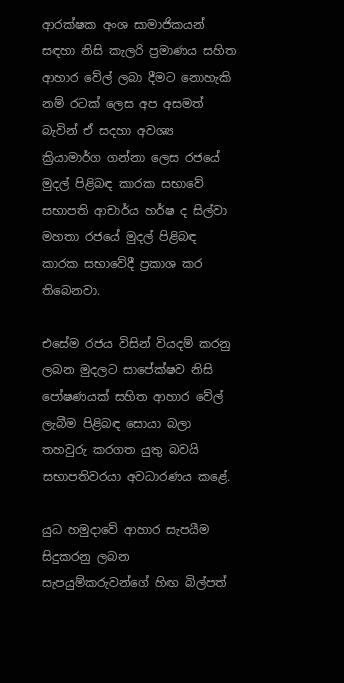ආරක්ෂක අංශ සාමාජිකයන් සඳහා නිසි කැලරි ප්‍රමාණය සහිත ආහාර වේල් ලබා දීමට නොහැකි නම් රටක් ලෙස අප අසමත් බැවින් ඒ සදහා අවශ්‍ය ක්‍රියාමාර්ග ගන්නා ලෙස රජයේ මුදල් පිළිබඳ කාරක සභාවේ සභාපති ආචාර්ය හර්ෂ ද සිල්වා මහතා රජයේ මුදල් පිළිබඳ කාරක සභාවේදී ප්‍රකාශ කර තිබෙනවා.

එසේම රජය විසින් වියදම් කරනු ලබන මුදලට සාපේක්ෂව නිසි පෝෂණයක් සහිත ආහාර වේල් ලැබීම පිළිබඳ සොයා බලා තහවුරු කරගත යුතු බවයි සභාපතිවරයා අවධාරණය කළේ.

යුධ හමුදාවේ ආහාර සැපයීම සිදුකරනු ලබන සැපයුම්කරුවන්ගේ හිඟ බිල්පත්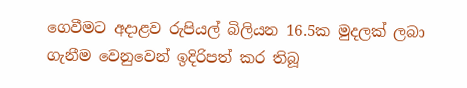ගෙවීමට අදාළව රුපියල් බිලියන 16.5ක මුදලක් ලබා ගැනීම වෙනුවෙන් ඉදිරිපත් කර තිබූ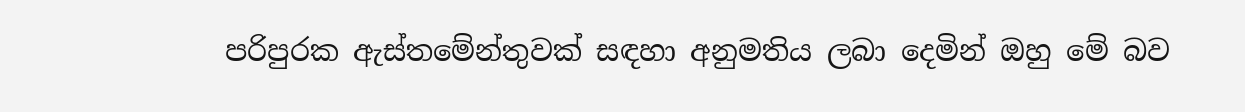පරිපුරක ඇස්තමේන්තුවක් සඳහා අනුමතිය ලබා දෙමින් ඔහු මේ බව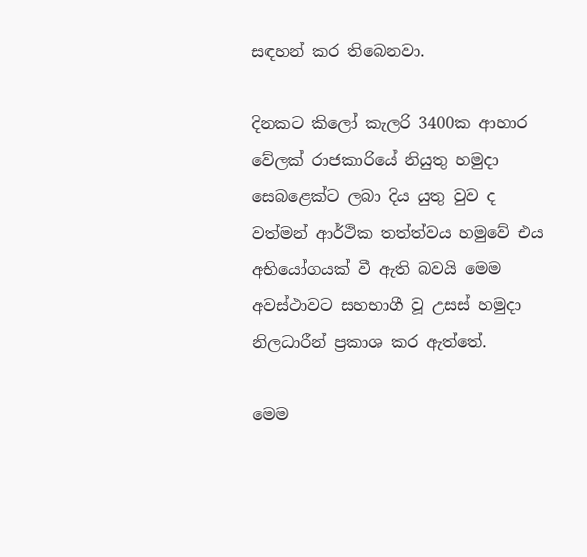සඳහන් කර තිබෙනවා.

දිනකට කිලෝ කැලරි 3400ක ආහාර වේලක් රාජකාරියේ නියුතු හමුදා සෙබළෙක්ට ලබා දිය යුතු වුව ද වත්මන් ආර්ථික තත්ත්වය හමුවේ එය අභියෝගයක් වී ඇති බවයි මෙම අවස්ථාවට සහභාගී වූ උසස් හමුදා නිලධාරීන් ප්‍රකාශ කර ඇත්තේ.

මෙම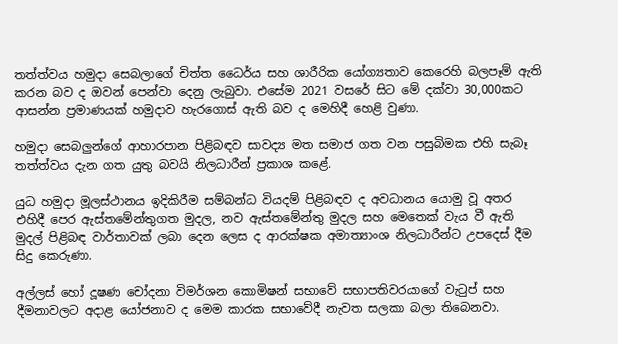තත්ත්වය හමුදා සෙබලාගේ චිත්ත ධෛර්ය සහ ශාරීරික යෝග්‍යතාව කෙරෙහි බලපෑම් ඇති කරන බව ද ඔවන් පෙන්වා දෙනු ලැබුවා. එසේම 2021 වසරේ සිට මේ දක්වා 30,000කට ආසන්න ප්‍රමාණයක් හමුදාව හැරගොස් ඇති බව ද මෙහිදී හෙළි වුණා.

හමුදා සෙබලුන්ගේ ආහාරපාන පිළිබඳව සාවද්‍ය මත සමාජ ගත වන පසුබිමක එහි සැබෑ තත්ත්වය දැන ගත යුතු බවයි නිලධාරීන් ප්‍රකාශ කළේ.

යුධ හමුදා මූලස්ථානය ඉදිකිරීම සම්බන්ධ වියදම් පිළිබඳව ද අවධානය යොමු වූ අතර එහිදී පෙර ඇස්තමේන්තුගත මුදල, නව ඇස්තමේන්තු මුදල සහ මෙතෙක් වැය වී ඇති මුදල් පිළිබඳ වාර්තාවක් ලබා දෙන ලෙස ද ආරක්ෂක අමාත්‍යාංශ නිලධාරීන්ට උපදෙස් දීම සිදු කෙරුණා.

අල්ලස් හෝ දූෂණ චෝදනා විමර්ශන කොමිෂන් සභාවේ සභාපතිවරයාගේ වැටුප් සහ දීමනාවලට අදාළ යෝජනාව ද මෙම කාරක සභාවේදී නැවත සලකා බලා තිබෙනවා.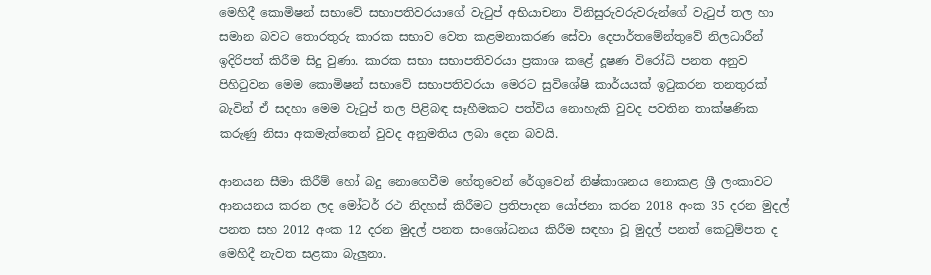මෙහිදී කොමිෂන් සභාවේ සභාපතිවරයාගේ වැටුප් ‍අභියාචනා විනිසුරුවරුවරුන්ගේ වැටුප් තල හා සමාන බවට තොරතුරු කාරක සභාව වෙත කළමනාකරණ සේවා දෙපාර්තමේන්තුවේ නිලධාරීන් ඉදිරිපත් කිරීම සිදු වුණා. කාරක සභා සභාපතිවරයා ප්‍රකාශ කළේ දූෂණ විරෝධි පනත අනුව පිහිටුවන මෙම කොමිෂන් සභාවේ සභාපතිවරයා මෙරට සුවිශේෂි කාර්යයක් ඉටුකරන තනතුරක් බැවින් ඒ සදහා මෙම වැටුප් තල පිළිබඳ සෑහීමකට පත්විය නොහැකි වුවද පවතින තාක්ෂණික කරුණු නිසා අකමැත්තෙන් වුවද අනුමතිය ලබා දෙන බවයි.

ආනයන සීමා කිරීම් හෝ බදු නොගෙවීම හේතුවෙන් රේගුවෙන් නිෂ්කාශනය නොකළ ශ්‍රී ලංකාවට ආනයනය කරන ලද මෝටර් රථ නිදහස් කිරීමට ප්‍රතිපාදන යෝජනා කරන 2018 අංක 35 දරන මුදල් පනත සහ 2012 අංක 12 දරන මුදල් පනත සංශෝධනය කිරීම සඳහා වූ මුදල් පනත් කෙටුම්පත ද මෙහිදී නැවත සළකා බැලුනා.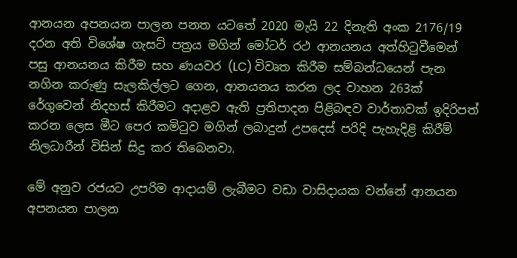ආනයන අපනයන පාලන පනත යටතේ 2020 මැයි 22 දිනැති අංක 2176/19 දරන අති විශේෂ ගැසට් පත්‍රය මගින් මෝටර් රථ ආනයනය අත්හිටුවීමෙන් පසු ආනයනය කිරීම සහ ණයවර (LC) විවෘත කිරීම සම්බන්ධයෙන් පැන නගින කරුණු සැලකිල්ලට ගෙන, ආනයනය කරන ලද වාහන 263ක් රේගුවෙන් නිදහස් කිරීමට අදාළව ඇති ප්‍රතිපාදන පිළිබඳව වාර්තාවක් ඉදිරිපත් කරන ලෙස මීට පෙර කමිටුව මගින් ලබාදුන් උපදෙස් පරිදි පැහැදිළි කිරීම් නිලධාරීන් විසින් සිදු කර තිබෙනවා.

මේ අනුව රජයට උපරිම ආදායම් ලැබීමට වඩා වාසිදායක වන්නේ ආනයන අපනයන පාලන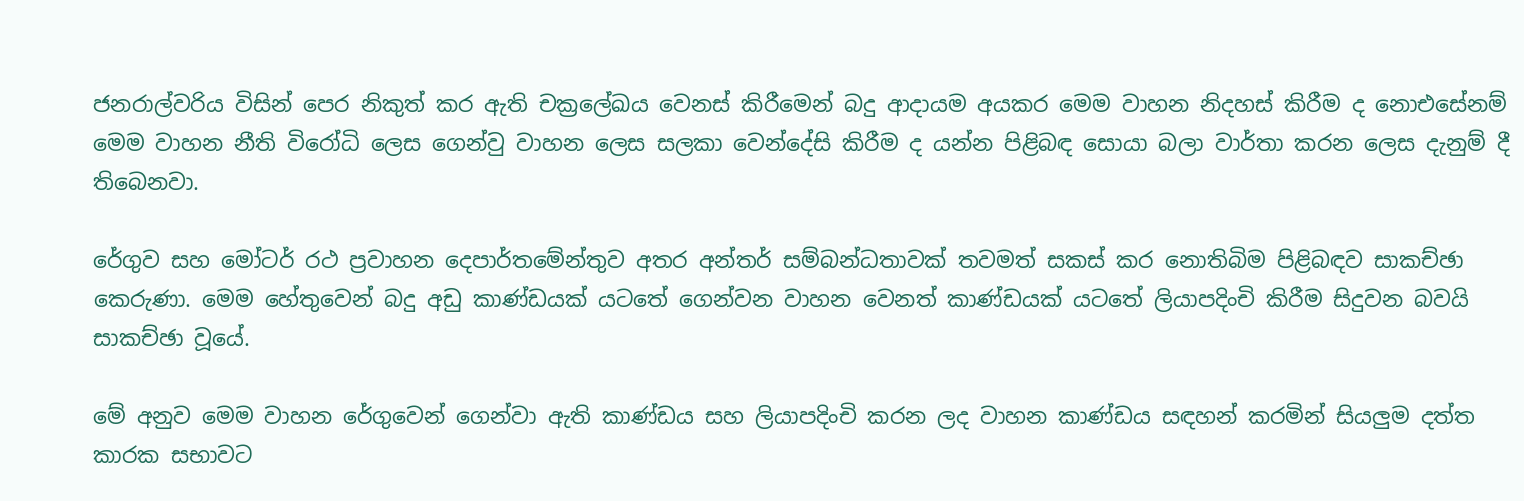ජනරාල්වරිය විසින් පෙර නිකුත් කර ඇති චක්‍රලේඛය වෙනස් කිරීමෙන් බදු ආදායම අයකර මෙම වාහන නිදහස් කිරීම ද නොඑසේනම් මෙම වාහන නීති විරෝධි ලෙස ගෙන්වු වාහන ලෙස සලකා වෙන්දේසි කිරීම ද යන්න පිළිබඳ සොයා බලා වාර්තා කරන ලෙස දැනුම් දී තිබෙනවා.

රේගුව සහ මෝටර් රථ ප්‍රවාහන දෙපාර්තමේන්තුව අතර අන්තර් සම්බන්ධතාවක් තවමත් සකස් කර නොතිබිම පිළිබඳව සාකච්ඡා කෙරුණා. මෙම හේතුවෙන් බදු අඩු කාණ්ඩයක් යටතේ ගෙන්වන වාහන වෙනත් කාණ්ඩයක් යටතේ ලියාපදිංචි කිරීම සිදුවන බවයි සාකච්ඡා වූයේ.

මේ අනුව මෙම වාහන රේගුවෙන් ‍ගෙන්වා ඇති කාණ්ඩය සහ ලියාපදිංචි කරන ලද වාහන කාණ්ඩය සඳහන් කරමින් සියලුම දත්ත කාරක සභාවට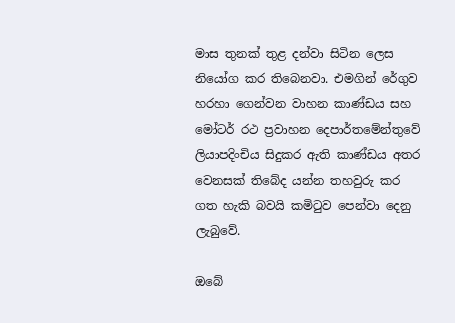මාස තුනක් තුළ දන්වා සිටින ලෙස නියෝග කර තිබෙනවා. එමගින් රේගුව හරහා ගෙන්වන වාහන කාණ්ඩය සහ මෝටර් රථ ප්‍රවාහන දෙපාර්තමේන්තුවේ ලියාපදිංචිය සිදුකර ඇති කාණ්ඩය අතර වෙනසක් තිබේද යන්න තහවුරු කර ගත හැකි බවයි කමිටුව පෙන්වා දෙනු ලැබුවේ.

ඔබේ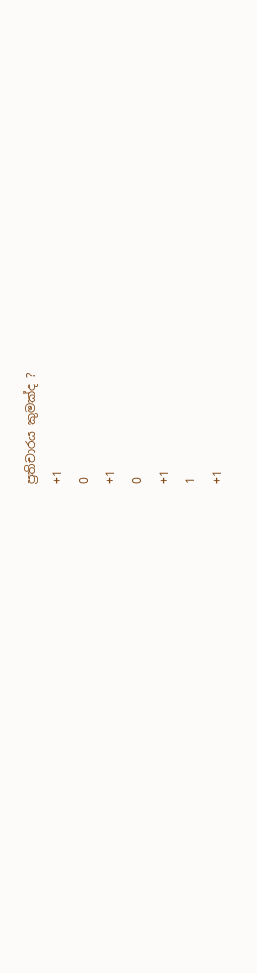ප්‍රතිචාරය කුමක්ද ?
+1
0
+1
0
+1
1
+1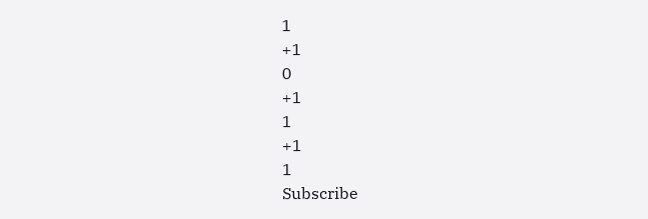1
+1
0
+1
1
+1
1
Subscribe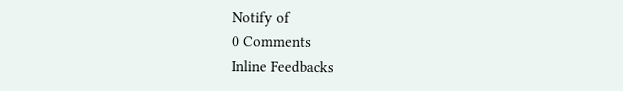Notify of
0 Comments
Inline Feedbacks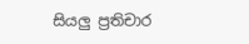සියලු ප්‍රතිචාර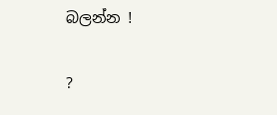බලන්න !

?